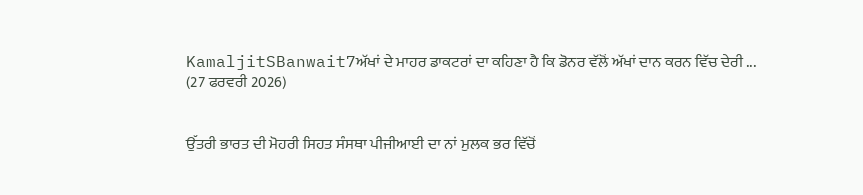KamaljitSBanwait7ਅੱਖਾਂ ਦੇ ਮਾਹਰ ਡਾਕਟਰਾਂ ਦਾ ਕਹਿਣਾ ਹੈ ਕਿ ਡੋਨਰ ਵੱਲੋਂ ਅੱਖਾਂ ਦਾਨ ਕਰਨ ਵਿੱਚ ਦੇਰੀ ...
(27 ਫਰਵਰੀ 2026)


ਉੱਤਰੀ ਭਾਰਤ ਦੀ ਮੋਹਰੀ ਸਿਹਤ ਸੰਸਥਾ ਪੀਜੀਆਈ ਦਾ ਨਾਂ ਮੁਲਕ ਭਰ ਵਿੱਚੋਂ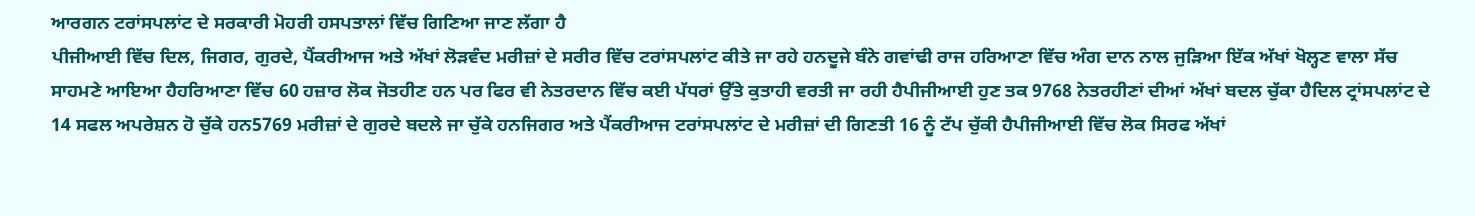ਆਰਗਨ ਟਰਾਂਸਪਲਾਂਟ ਦੇ ਸਰਕਾਰੀ ਮੋਹਰੀ ਹਸਪਤਾਲਾਂ ਵਿੱਚ ਗਿਣਿਆ ਜਾਣ ਲੱਗਾ ਹੈ
ਪੀਜੀਆਈ ਵਿੱਚ ਦਿਲ, ਜਿਗਰ, ਗੁਰਦੇ, ਪੈਂਕਰੀਆਜ ਅਤੇ ਅੱਖਾਂ ਲੋੜਵੰਦ ਮਰੀਜ਼ਾਂ ਦੇ ਸਰੀਰ ਵਿੱਚ ਟਰਾਂਸਪਲਾਂਟ ਕੀਤੇ ਜਾ ਰਹੇ ਹਨਦੂਜੇ ਬੰਨੇ ਗਵਾਂਢੀ ਰਾਜ ਹਰਿਆਣਾ ਵਿੱਚ ਅੰਗ ਦਾਨ ਨਾਲ ਜੁੜਿਆ ਇੱਕ ਅੱਖਾਂ ਖੋਲ੍ਹਣ ਵਾਲਾ ਸੱਚ ਸਾਹਮਣੇ ਆਇਆ ਹੈਹਰਿਆਣਾ ਵਿੱਚ 60 ਹਜ਼ਾਰ ਲੋਕ ਜੋਤਹੀਣ ਹਨ ਪਰ ਫਿਰ ਵੀ ਨੇਤਰਦਾਨ ਵਿੱਚ ਕਈ ਪੱਧਰਾਂ ਉੱਤੇ ਕੁਤਾਹੀ ਵਰਤੀ ਜਾ ਰਹੀ ਹੈਪੀਜੀਆਈ ਹੁਣ ਤਕ 9768 ਨੇਤਰਹੀਣਾਂ ਦੀਆਂ ਅੱਖਾਂ ਬਦਲ ਚੁੱਕਾ ਹੈਦਿਲ ਟ੍ਰਾਂਸਪਲਾਂਟ ਦੇ 14 ਸਫਲ ਅਪਰੇਸ਼ਨ ਹੋ ਚੁੱਕੇ ਹਨ5769 ਮਰੀਜ਼ਾਂ ਦੇ ਗੁਰਦੇ ਬਦਲੇ ਜਾ ਚੁੱਕੇ ਹਨਜਿਗਰ ਅਤੇ ਪੈਂਕਰੀਆਜ ਟਰਾਂਸਪਲਾਂਟ ਦੇ ਮਰੀਜ਼ਾਂ ਦੀ ਗਿਣਤੀ 16 ਨੂੰ ਟੱਪ ਚੁੱਕੀ ਹੈਪੀਜੀਆਈ ਵਿੱਚ ਲੋਕ ਸਿਰਫ ਅੱਖਾਂ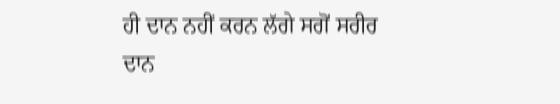ਹੀ ਦਾਨ ਨਹੀਂ ਕਰਨ ਲੱਗੇ ਸਗੋਂ ਸਰੀਰ ਦਾਨ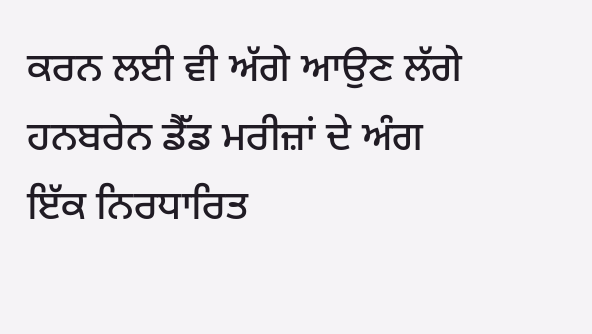ਕਰਨ ਲਈ ਵੀ ਅੱਗੇ ਆਉਣ ਲੱਗੇ ਹਨਬਰੇਨ ਡੈੱਡ ਮਰੀਜ਼ਾਂ ਦੇ ਅੰਗ ਇੱਕ ਨਿਰਧਾਰਿਤ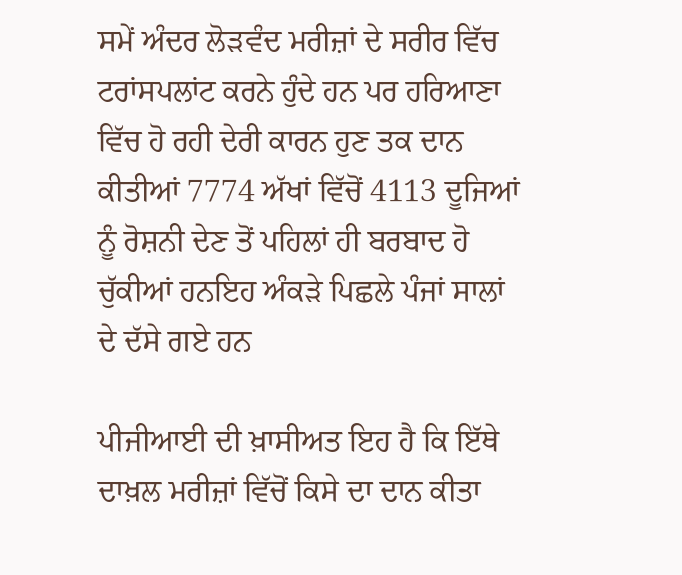ਸਮੇਂ ਅੰਦਰ ਲੋੜਵੰਦ ਮਰੀਜ਼ਾਂ ਦੇ ਸਰੀਰ ਵਿੱਚ ਟਰਾਂਸਪਲਾਂਟ ਕਰਨੇ ਹੁੰਦੇ ਹਨ ਪਰ ਹਰਿਆਣਾ ਵਿੱਚ ਹੋ ਰਹੀ ਦੇਰੀ ਕਾਰਨ ਹੁਣ ਤਕ ਦਾਨ ਕੀਤੀਆਂ 7774 ਅੱਖਾਂ ਵਿੱਚੋਂ 4113 ਦੂਜਿਆਂ ਨੂੰ ਰੋਸ਼ਨੀ ਦੇਣ ਤੋਂ ਪਹਿਲਾਂ ਹੀ ਬਰਬਾਦ ਹੋ ਚੁੱਕੀਆਂ ਹਨਇਹ ਅੰਕੜੇ ਪਿਛਲੇ ਪੰਜਾਂ ਸਾਲਾਂ ਦੇ ਦੱਸੇ ਗਏ ਹਨ

ਪੀਜੀਆਈ ਦੀ ਖ਼ਾਸੀਅਤ ਇਹ ਹੈ ਕਿ ਇੱਥੇ ਦਾਖ਼ਲ ਮਰੀਜ਼ਾਂ ਵਿੱਚੋਂ ਕਿਸੇ ਦਾ ਦਾਨ ਕੀਤਾ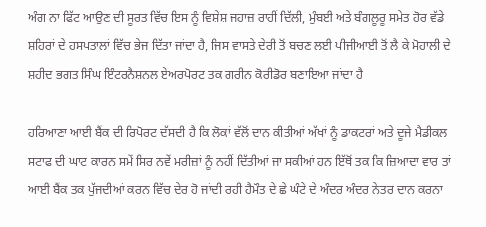ਅੰਗ ਨਾ ਫਿੱਟ ਆਉਣ ਦੀ ਸੂਰਤ ਵਿੱਚ ਇਸ ਨੂੰ ਵਿਸ਼ੇਸ਼ ਜਹਾਜ਼ ਰਾਹੀਂ ਦਿੱਲੀ, ਮੁੰਬਈ ਅਤੇ ਬੰਗਲੂਰੂ ਸਮੇਤ ਹੋਰ ਵੱਡੇ ਸ਼ਹਿਰਾਂ ਦੇ ਹਸਪਤਾਲਾਂ ਵਿੱਚ ਭੇਜ ਦਿੱਤਾ ਜਾਂਦਾ ਹੈ, ਜਿਸ ਵਾਸਤੇ ਦੇਰੀ ਤੋਂ ਬਚਣ ਲਈ ਪੀਜੀਆਈ ਤੋਂ ਲੈ ਕੇ ਮੋਹਾਲੀ ਦੇ ਸ਼ਹੀਦ ਭਗਤ ਸਿੰਘ ਇੰਟਰਨੈਸ਼ਨਲ ਏਅਰਪੋਰਟ ਤਕ ਗਰੀਨ ਕੋਰੀਡੋਰ ਬਣਾਇਆ ਜਾਂਦਾ ਹੈ

ਹਰਿਆਣਾ ਆਈ ਬੈਂਕ ਦੀ ਰਿਪੋਰਟ ਦੱਸਦੀ ਹੈ ਕਿ ਲੋਕਾਂ ਵੱਲੋਂ ਦਾਨ ਕੀਤੀਆਂ ਅੱਖਾਂ ਨੂੰ ਡਾਕਟਰਾਂ ਅਤੇ ਦੂਜੇ ਮੈਡੀਕਲ ਸਟਾਫ ਦੀ ਘਾਟ ਕਾਰਨ ਸਮੇਂ ਸਿਰ ਨਵੇਂ ਮਰੀਜ਼ਾਂ ਨੂੰ ਨਹੀਂ ਦਿੱਤੀਆਂ ਜਾ ਸਕੀਆਂ ਹਨ ਇੱਥੋਂ ਤਕ ਕਿ ਜ਼ਿਆਦਾ ਵਾਰ ਤਾਂ ਆਈ ਬੈਂਕ ਤਕ ਪੁੱਜਦੀਆਂ ਕਰਨ ਵਿੱਚ ਦੇਰ ਹੋ ਜਾਂਦੀ ਰਹੀ ਹੈਮੌਤ ਦੇ ਛੇ ਘੰਟੇ ਦੇ ਅੰਦਰ ਅੰਦਰ ਨੇਤਰ ਦਾਨ ਕਰਨਾ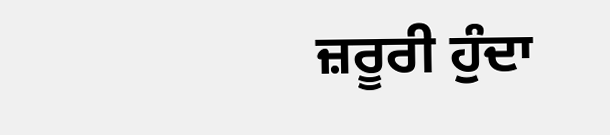ਜ਼ਰੂਰੀ ਹੁੰਦਾ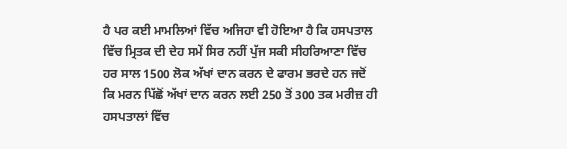ਹੈ ਪਰ ਕਈ ਮਾਮਲਿਆਂ ਵਿੱਚ ਅਜਿਹਾ ਵੀ ਹੋਇਆ ਹੈ ਕਿ ਹਸਪਤਾਲ ਵਿੱਚ ਮ੍ਰਿਤਕ ਦੀ ਦੇਹ ਸਮੇਂ ਸਿਰ ਨਹੀਂ ਪੁੱਜ ਸਕੀ ਸੀਹਰਿਆਣਾ ਵਿੱਚ ਹਰ ਸਾਲ 1500 ਲੋਕ ਅੱਖਾਂ ਦਾਨ ਕਰਨ ਦੇ ਫਾਰਮ ਭਰਦੇ ਹਨ ਜਦੋਂ ਕਿ ਮਰਨ ਪਿੱਛੋਂ ਅੱਖਾਂ ਦਾਨ ਕਰਨ ਲਈ 250 ਤੋਂ 300 ਤਕ ਮਰੀਜ਼ ਹੀ ਹਸਪਤਾਲਾਂ ਵਿੱਚ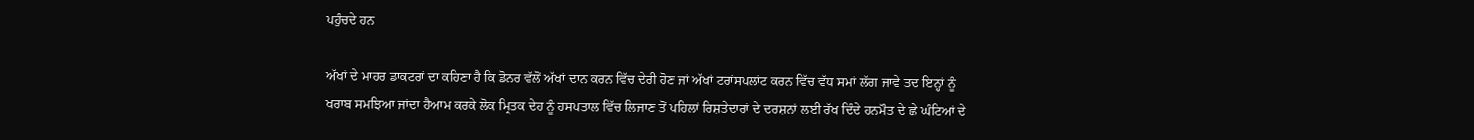ਪਹੁੰਚਦੇ ਹਨ

ਅੱਖਾਂ ਦੇ ਮਾਹਰ ਡਾਕਟਰਾਂ ਦਾ ਕਹਿਣਾ ਹੈ ਕਿ ਡੋਨਰ ਵੱਲੋਂ ਅੱਖਾਂ ਦਾਨ ਕਰਨ ਵਿੱਚ ਦੇਰੀ ਹੋਣ ਜਾਂ ਅੱਖਾਂ ਟਰਾਂਸਪਲਾਂਟ ਕਰਨ ਵਿੱਚ ਵੱਧ ਸਮਾਂ ਲੱਗ ਜਾਵੇ ਤਦ ਇਨ੍ਹਾਂ ਨੂੰ ਖਰਾਬ ਸਮਝਿਆ ਜਾਂਦਾ ਹੈਆਮ ਕਰਕੇ ਲੋਕ ਮ੍ਰਿਤਕ ਦੇਹ ਨੂੰ ਹਸਪਤਾਲ ਵਿੱਚ ਲਿਜਾਣ ਤੋਂ ਪਹਿਲਾਂ ਰਿਸ਼ਤੇਦਾਰਾਂ ਦੇ ਦਰਸ਼ਨਾਂ ਲਈ ਰੱਖ ਦਿੰਦੇ ਹਨਮੌਤ ਦੇ ਛੇ ਘੰਟਿਆਂ ਦੇ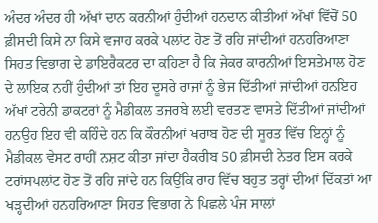ਅੰਦਰ ਅੰਦਰ ਹੀ ਅੱਖਾਂ ਦਾਨ ਕਰਨੀਆਂ ਹੁੰਦੀਆਂ ਹਨਦਾਨ ਕੀਤੀਆਂ ਅੱਖਾਂ ਵਿੱਚੋਂ 50 ਫ਼ੀਸਦੀ ਕਿਸੇ ਨਾ ਕਿਸੇ ਵਜਾਹ ਕਰਕੇ ਪਲਾਂਟ ਹੋਣ ਤੋਂ ਰਹਿ ਜਾਂਦੀਆਂ ਹਨਹਰਿਆਣਾ ਸਿਹਤ ਵਿਭਾਗ ਦੇ ਡਾਇਰੈਕਟਰ ਦਾ ਕਹਿਣਾ ਹੈ ਕਿ ਜੇਕਰ ਕਾਰਨੀਆਂ ਇਸਤੇਮਾਲ ਹੋਣ ਦੇ ਲਾਇਕ ਨਹੀਂ ਹੁੰਦੀਆਂ ਤਾਂ ਇਹ ਦੂਸਰੇ ਰਾਜਾਂ ਨੂੰ ਭੇਜ ਦਿੱਤੀਆਂ ਜਾਂਦੀਆਂ ਹਨਇਹ ਅੱਖਾਂ ਟਰੇਨੀ ਡਾਕਟਰਾਂ ਨੂੰ ਮੈਡੀਕਲ ਤਜਰਬੇ ਲਈ ਵਰਤਣ ਵਾਸਤੇ ਦਿੱਤੀਆਂ ਜਾਂਦੀਆਂ ਹਨਉਹ ਇਹ ਵੀ ਕਹਿੰਦੇ ਹਨ ਕਿ ਕੌਰਨੀਆਂ ਖਰਾਬ ਹੋਣ ਦੀ ਸੂਰਤ ਵਿੱਚ ਇਨ੍ਹਾਂ ਨੂੰ ਮੈਡੀਕਲ ਵੇਸਟ ਰਾਹੀਂ ਨਸ਼ਟ ਕੀਤਾ ਜਾਂਦਾ ਹੈਕਰੀਬ 50 ਫ਼ੀਸਦੀ ਨੇਤਰ ਇਸ ਕਰਕੇ ਟਰਾਂਸਪਲਾਂਟ ਹੋਣ ਤੋਂ ਰਹਿ ਜਾਂਦੇ ਹਨ ਕਿਉਂਕਿ ਰਾਹ ਵਿੱਚ ਬਹੁਤ ਤਰ੍ਹਾਂ ਦੀਆਂ ਦਿੱਕਤਾਂ ਆ ਖੜ੍ਹਦੀਆਂ ਹਨਹਰਿਆਣਾ ਸਿਹਤ ਵਿਭਾਗ ਨੇ ਪਿਛਲੇ ਪੰਜ ਸਾਲਾਂ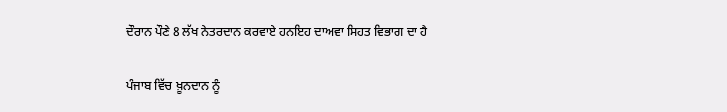ਦੌਰਾਨ ਪੌਣੇ 8 ਲੱਖ ਨੇਤਰਦਾਨ ਕਰਵਾਏ ਹਨਇਹ ਦਾਅਵਾ ਸਿਹਤ ਵਿਭਾਗ ਦਾ ਹੈ

ਪੰਜਾਬ ਵਿੱਚ ਖ਼ੂਨਦਾਨ ਨੂੰ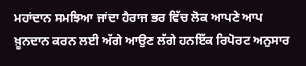ਮਹਾਂਦਾਨ ਸਮਝਿਆ ਜਾਂਦਾ ਹੈਰਾਜ ਭਰ ਵਿੱਚ ਲੋਕ ਆਪਣੇ ਆਪ ਖ਼ੂਨਦਾਨ ਕਰਨ ਲਈ ਅੱਗੇ ਆਉਣ ਲੱਗੇ ਹਨਇੱਕ ਰਿਪੋਰਟ ਅਨੁਸਾਰ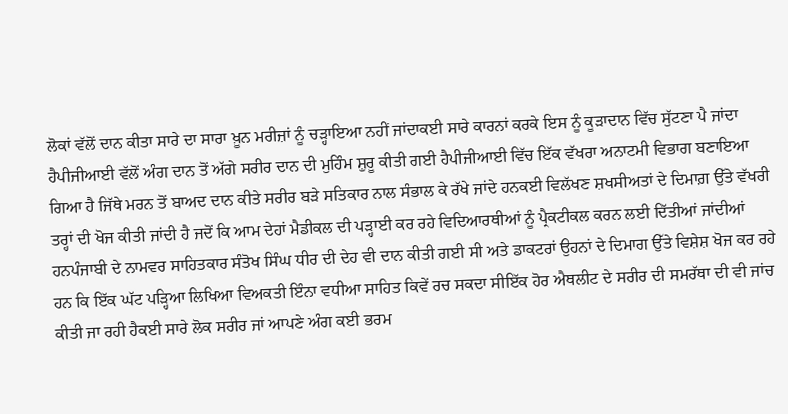ਲੋਕਾਂ ਵੱਲੋਂ ਦਾਨ ਕੀਤਾ ਸਾਰੇ ਦਾ ਸਾਰਾ ਖ਼ੂਨ ਮਰੀਜ਼ਾਂ ਨੂੰ ਚੜ੍ਹਾਇਆ ਨਹੀਂ ਜਾਂਦਾਕਈ ਸਾਰੇ ਕਾਰਨਾਂ ਕਰਕੇ ਇਸ ਨੂੰ ਕੂੜਾਦਾਨ ਵਿੱਚ ਸੁੱਟਣਾ ਪੈ ਜਾਂਦਾ ਹੈਪੀਜੀਆਈ ਵੱਲੋਂ ਅੰਗ ਦਾਨ ਤੋਂ ਅੱਗੇ ਸਰੀਰ ਦਾਨ ਦੀ ਮੁਹਿੰਮ ਸ਼ੁਰੂ ਕੀਤੀ ਗਈ ਹੈਪੀਜੀਆਈ ਵਿੱਚ ਇੱਕ ਵੱਖਰਾ ਅਨਾਟਮੀ ਵਿਭਾਗ ਬਣਾਇਆ ਗਿਆ ਹੈ ਜਿੱਥੇ ਮਰਨ ਤੋਂ ਬਾਅਦ ਦਾਨ ਕੀਤੇ ਸਰੀਰ ਬੜੇ ਸਤਿਕਾਰ ਨਾਲ ਸੰਭਾਲ ਕੇ ਰੱਖੇ ਜਾਂਦੇ ਹਨਕਈ ਵਿਲੱਖਣ ਸ਼ਖਸੀਅਤਾਂ ਦੇ ਦਿਮਾਗ਼ ਉੱਤੇ ਵੱਖਰੀ ਤਰ੍ਹਾਂ ਦੀ ਖੋਜ ਕੀਤੀ ਜਾਂਦੀ ਹੈ ਜਦੋਂ ਕਿ ਆਮ ਦੇਹਾਂ ਮੈਡੀਕਲ ਦੀ ਪੜ੍ਹਾਈ ਕਰ ਰਹੇ ਵਿਦਿਆਰਥੀਆਂ ਨੂੰ ਪ੍ਰੈਕਟੀਕਲ ਕਰਨ ਲਈ ਦਿੱਤੀਆਂ ਜਾਂਦੀਆਂ ਹਨਪੰਜਾਬੀ ਦੇ ਨਾਮਵਰ ਸਾਹਿਤਕਾਰ ਸੰਤੋਖ ਸਿੰਘ ਧੀਰ ਦੀ ਦੇਹ ਵੀ ਦਾਨ ਕੀਤੀ ਗਈ ਸੀ ਅਤੇ ਡਾਕਟਰਾਂ ਉਹਨਾਂ ਦੇ ਦਿਮਾਗ ਉੱਤੇ ਵਿਸ਼ੇਸ਼ ਖੋਜ ਕਰ ਰਹੇ ਹਨ ਕਿ ਇੱਕ ਘੱਟ ਪੜ੍ਹਿਆ ਲਿਖਿਆ ਵਿਅਕਤੀ ਇੰਨਾ ਵਧੀਆ ਸਾਹਿਤ ਕਿਵੇਂ ਰਚ ਸਕਦਾ ਸੀ‌ਇੱਕ ਹੋਰ ਐਥਲੀਟ ਦੇ ਸਰੀਰ ਦੀ ਸਮਰੱਥਾ ਦੀ ਵੀ ਜਾਂਚ ਕੀਤੀ ਜਾ ਰਹੀ ਹੈਕਈ ਸਾਰੇ ਲੋਕ ਸਰੀਰ ਜਾਂ ਆਪਣੇ ਅੰਗ ਕਈ ਭਰਮ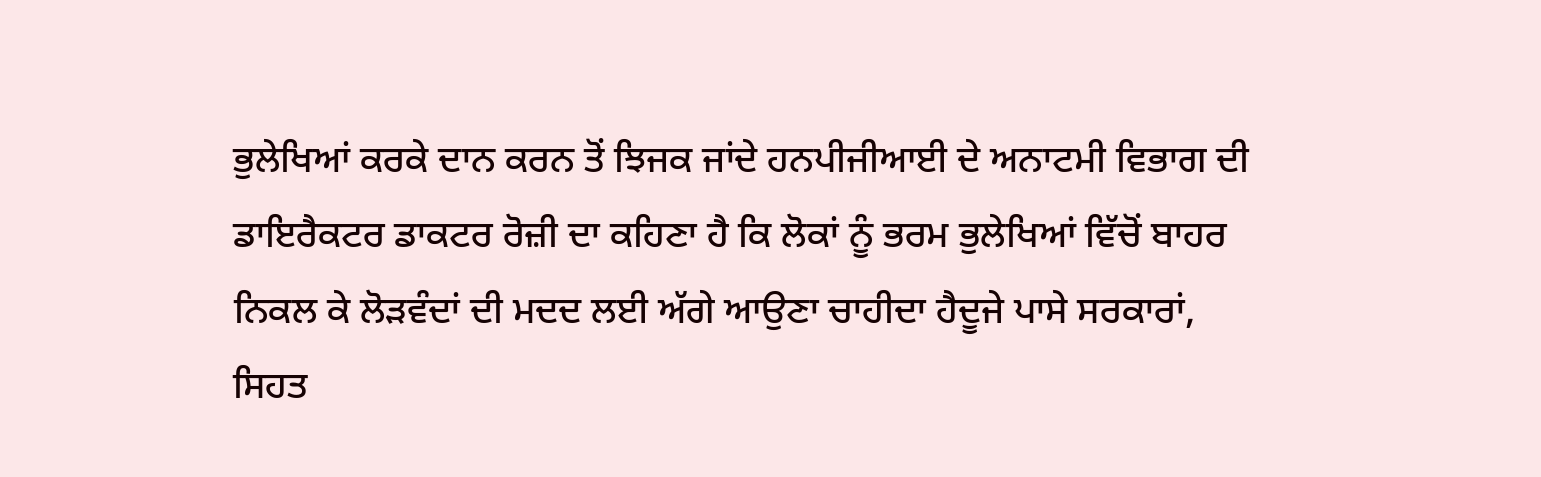ਭੁਲੇਖਿਆਂ ਕਰਕੇ ਦਾਨ ਕਰਨ ਤੋਂ ਝਿਜਕ ਜਾਂਦੇ ਹਨਪੀਜੀਆਈ ਦੇ ਅਨਾਟਮੀ ਵਿਭਾਗ ਦੀ ਡਾਇਰੈਕਟਰ ਡਾਕਟਰ ਰੋਜ਼ੀ ਦਾ ਕਹਿਣਾ ਹੈ ਕਿ ਲੋਕਾਂ ਨੂੰ ਭਰਮ ਭੁਲੇਖਿਆਂ ਵਿੱਚੋਂ ਬਾਹਰ ਨਿਕਲ ਕੇ ਲੋੜਵੰਦਾਂ ਦੀ ਮਦਦ ਲਈ ਅੱਗੇ ਆਉਣਾ ਚਾਹੀਦਾ ਹੈਦੂਜੇ ਪਾਸੇ ਸਰਕਾਰਾਂ, ਸਿਹਤ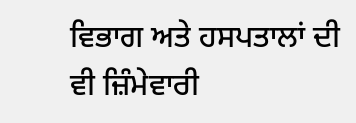ਵਿਭਾਗ ਅਤੇ ਹਸਪਤਾਲਾਂ ਦੀ ਵੀ ਜ਼ਿੰਮੇਵਾਰੀ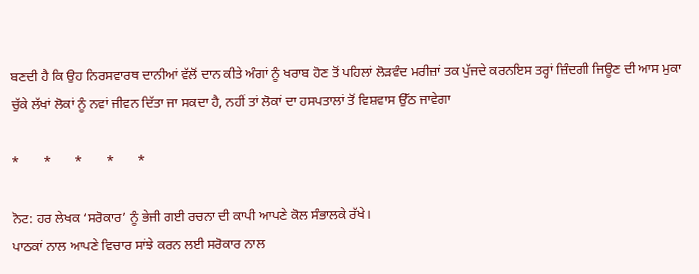ਬਣਦੀ ਹੈ ਕਿ ਉਹ ਨਿਰਸਵਾਰਥ ਦਾਨੀਆਂ ਵੱਲੋਂ ਦਾਨ ਕੀਤੇ ਅੰਗਾਂ ਨੂੰ ਖਰਾਬ ਹੋਣ ਤੋਂ ਪਹਿਲਾਂ ਲੋੜਵੰਦ ਮਰੀਜ਼ਾਂ ਤਕ ਪੁੱਜਦੇ ਕਰਨਇਸ ਤਰ੍ਹਾਂ ਜ਼ਿੰਦਗੀ ਜਿਊਣ ਦੀ ਆਸ ਮੁਕਾ ਚੁੱਕੇ ਲੱਖਾਂ ਲੋਕਾਂ ਨੂੰ ਨਵਾਂ ਜੀਵਨ ਦਿੱਤਾ ਜਾ ਸਕਦਾ ਹੈ, ਨਹੀਂ ਤਾਂ ਲੋਕਾਂ ਦਾ ਹਸਪਤਾਲਾਂ ਤੋਂ ਵਿਸ਼ਵਾਸ ਉੱਠ ਜਾਵੇਗਾ

*       *       *       *       *

ਨੋਟ: ਹਰ ਲੇਖਕ ‘ਸਰੋਕਾਰ’ ਨੂੰ ਭੇਜੀ ਗਈ ਰਚਨਾ ਦੀ ਕਾਪੀ ਆਪਣੇ ਕੋਲ ਸੰਭਾਲਕੇ ਰੱਖੇ।
ਪਾਠਕਾਂ ਨਾਲ ਆਪਣੇ ਵਿਚਾਰ ਸਾਂਝੇ ਕਰਨ ਲਈ ਸਰੋਕਾਰ ਨਾਲ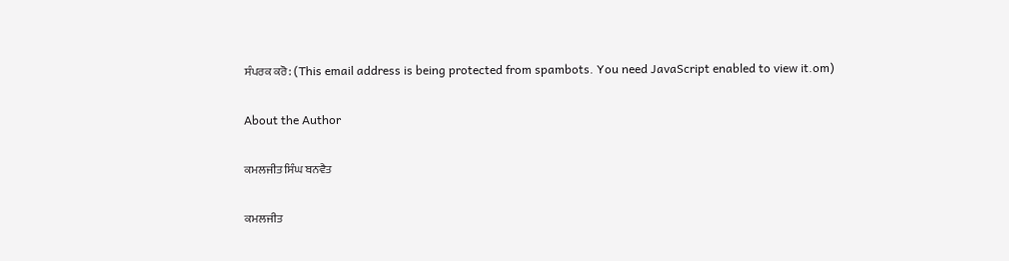ਸੰਪਰਕ ਕਰੋ: (This email address is being protected from spambots. You need JavaScript enabled to view it.om)

About the Author

ਕਮਲਜੀਤ ਸਿੰਘ ਬਨਵੈਤ

ਕਮਲਜੀਤ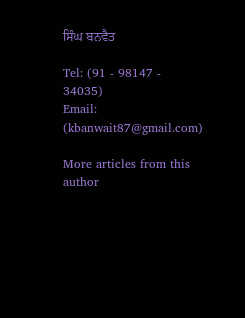ਸਿੰਘ ਬਨਵੈਤ

Tel: (91 - 98147 - 34035)
Email: (kbanwait87@gmail.com)

More articles from this author